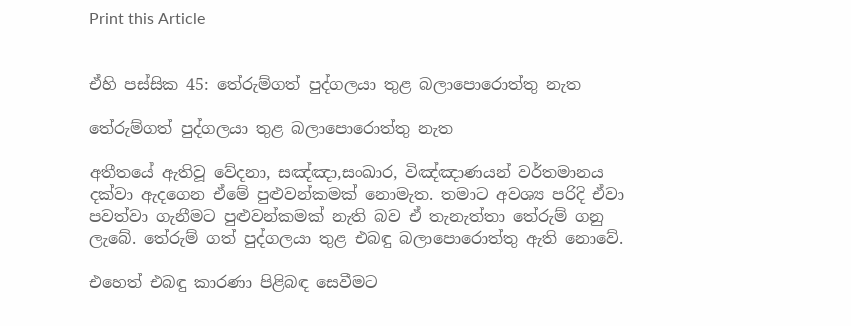Print this Article


ඒහි පස්සික 45: තේරුම්ගත් පුද්ගලයා තුළ බලාපොරොත්තු නැත

තේරුම්ගත් පුද්ගලයා තුළ බලාපොරොත්තු නැත

අතීතයේ ඇතිවූ වේදනා, සඤ්ඤා,සංඛාර, විඤ්ඤාණයන් වර්තමානය දක්වා ඇදගෙන ඒමේ පුළුවන්කමක් නොමැත. තමාට අවශ්‍ය පරිදි ඒවා පවත්වා ගැනීමට පුළුවන්කමක් නැති බව ඒ තැනැත්තා තේරුම් ගනු ලැබේ. තේරුම් ගත් පුද්ගලයා තුළ එබඳු බලාපොරොත්තු ඇති නොවේ.

එහෙත් එබඳු කාරණා පිළිබඳ සෙවීමට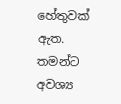හේතුවක් ඇත. තමන්ට අවශ්‍ය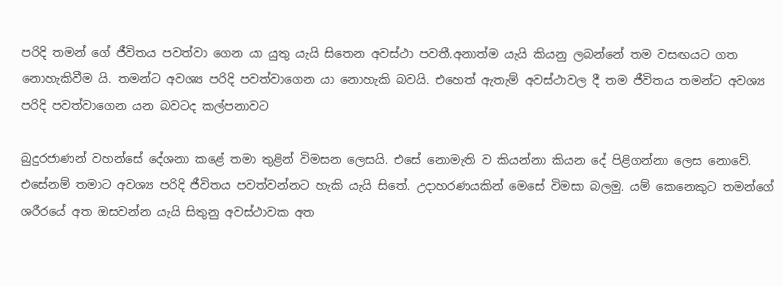පරිදි තමන් ගේ ජීවිතය පවත්වා ගෙන යා යුතු යැයි සිතෙන අවස්ථා පවතී.අනාත්ම යැයි කියනු ලබන්නේ තම වසඟයට ගත නොහැකිවීම යි. තමන්ට අවශ්‍ය පරිදි පවත්වාගෙන යා නොහැකි බවයි. එහෙත් ඇතැම් අවස්ථාවල දී තම ජීවිතය තමන්ට අවශ්‍ය පරිදි පවත්වාගෙන යන බවටද කල්පනාවට

බුදුරජාණන් වහන්සේ දේශනා කළේ තමා තුළින් විමසන ලෙසයි. එසේ නොමැති ව කියන්නා කියන දේ පිළිගන්නා ලෙස නොවේ. එසේනම් තමාට අවශ්‍ය පරිදි ජීවිතය පවත්වන්නට හැකි යැයි සිතේ. උදාහරණයකින් මෙසේ විමසා බලමු. යම් කෙනෙකුට තමන්ගේ ශරීරයේ අත ඔසවන්න යැයි සිතුනු අවස්ථාවක අත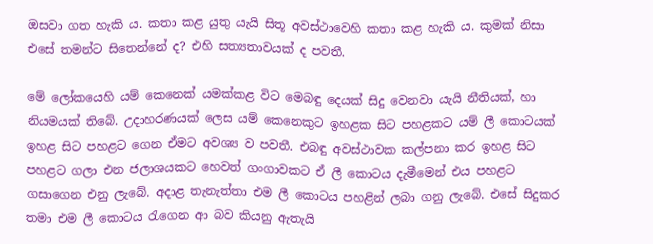ඔසවා ගත හැකි ය. කතා කළ යුතු යැයි සිතූ අවස්ථාවෙහි කතා කළ හැකි ය. කුමක් නිසා එසේ තමන්ට සිතෙන්නේ ද? එහි සත්‍යතාවයක් ද පවතී.

මේ ලෝකයෙහි යම් කෙනෙක් යමක්කළ විට මෙබඳු දෙයක් සිදු වෙනවා යැයි නීතියක්, හා නියමයක් තිබේ. උදාහරණයක් ලෙස යම් කෙනෙකුට ඉහළක සිට පහළකට යම් ලී කොටයක් ඉහළ සිට පහළට ගෙන ඒමට අවශ්‍ය ව පවතී. එබඳු අවස්ථාවක කල්පනා කර ඉහළ සිට පහළට ගලා එන ජලාශයකට හෙවත් ගංගාවකට ඒ ලී කොටය දැමීමෙන් එය පහළට ගසාගෙන එනු ලැබේ. අදාළ තැනැත්තා එම ලී කොටය පහළින් ලබා ගනු ලැබේ. එසේ සිදුකර තමා එම ලී කොටය රැගෙන ආ බව කියනු ඇතැයි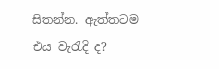සිතන්න. ඇත්තටම එය වැරැදි ද?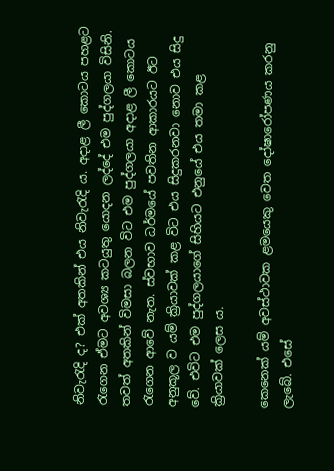නිවැරැදි ද? එක් අතකින් එය නිවැරැදි ය. අදාළ ලී කොටය පහළට රැගෙන ඒමට අවශ්‍ය කටයුතු යොදන ලද්දේ එම පුද්ගලයා විසිනි. තවත් අතකින් විමසා බලන විට එම පුද්ගලයා අදාළ ලී කොටය රැගෙන ආවේ නැත. ස්වභාව ධර්මයේ පවතින ආකාරයට ඊට අනුකූල ව යම් ක්‍රියාවක් කළ විට එය සිදුකරනවා නොව එය සිදු වේ. එවිට එම පුද්ගලයාගේ සිහියට එනුයේ එය තමා කළ ක්‍රියාවක් ලෙස ය.

කෙනෙක් යම් අවස්ථාවක ළමයෙකු වෙත දෝෂාරෝපණය කරනු ලැබේ. එසේ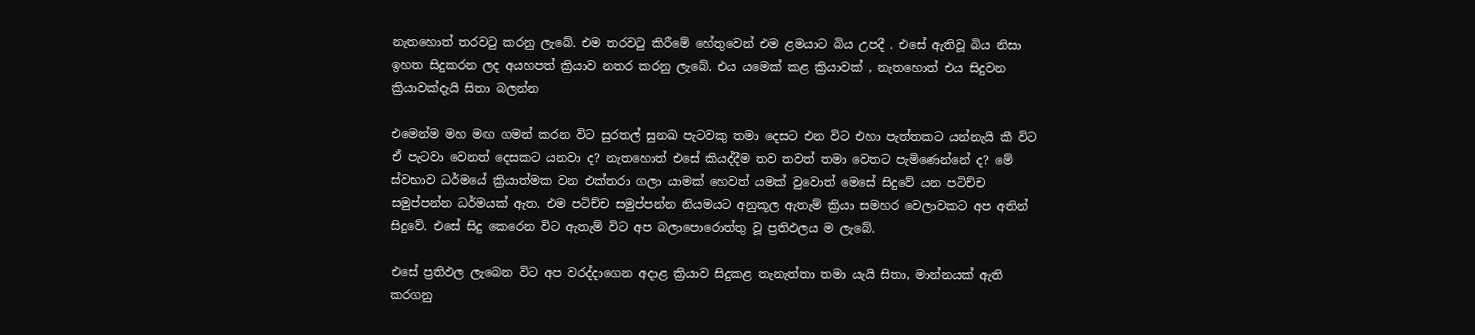නැතහොත් තරවටු කරනු ලැබේ. එම තරවටු කිරීමේ හේතුවෙන් එම ළමයාට බිය උපදී . එසේ ඇතිවූ බිය නිසා ඉහත සිදුකරන ලද අයහපත් ක්‍රියාව නතර කරනු ලැබේ. එය යමෙක් කළ ක්‍රියාවක් , නැතහොත් එය සිදුවන ක්‍රියාවක්දැයි සිතා බලන්න

එමෙන්ම මහ මඟ ගමන් කරන විට සුරතල් සුනඛ පැටවකු තමා දෙසට එන විට එහා පැත්තකට යන්නැයි කී විට ඒ පැටවා වෙනත් දෙසකට යනවා ද? නැතහොත් එසේ කියද්දීම තව තවත් තමා වෙතට පැමිණෙන්නේ ද? මේ ස්වභාව ධර්මයේ ක්‍රියාත්මක වන එක්තරා ගලා යාමක් හෙවත් යමක් වුවොත් මෙසේ සිදුවේ යන පටිච්ච සමුප්පන්න ධර්මයක් ඇත. එම පටිච්ච සමුප්පන්න නියමයට අනුකූල ඇතැම් ක්‍රියා සමහර වෙලාවකට අප අතින් සිදුවේ. එසේ සිදු කෙරෙන විට ඇතැම් විට අප බලාපොරොත්තු වූ ප්‍රතිඵලය ම ලැබේ.

එසේ ප්‍රතිඵල ලැබෙන විට අප වරද්දාගෙන අදාළ ක්‍රියාව සිදුකළ තැනැත්තා තමා යැයි සිතා, මාන්නයක් ඇති කරගනු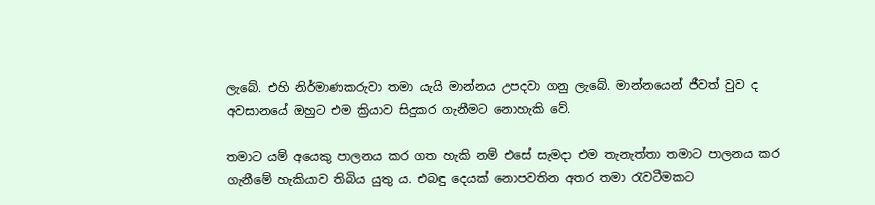ලැබේ. එහි නිර්මාණකරුවා තමා යැයි මාන්නය උපදවා ගනු ලැබේ. මාන්නයෙන් ජීවත් වුව ද අවසානයේ ඔහුට එම ක්‍රියාව සිදුකර ගැනීමට නොහැකි වේ.

තමාට යම් අයෙකු පාලනය කර ගත හැකි නම් එසේ සැමදා එම තැනැත්තා තමාට පාලනය කර ගැනීමේ හැකියාව තිබිය යුතු ය. එබඳු දෙයක් නොපවතින අතර තමා රැවටීමකට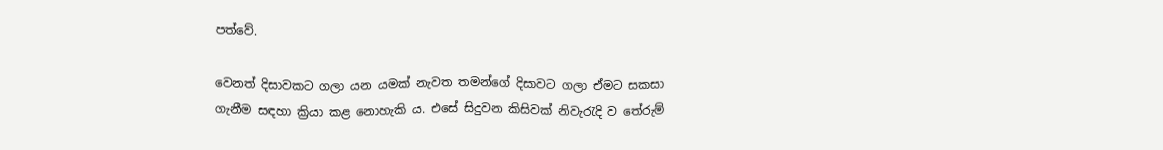පත්වේ.

වෙනත් දිසාවකට ගලා යන යමක් නැවත තමන්ගේ දිසාවට ගලා ඒමට සකසා ගැනීම සඳහා ක්‍රියා කළ නොහැකි ය. එසේ සිදුවන කිසිවක් නිවැරැදි ව තේරුම්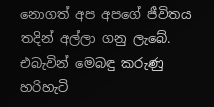නොගත් අප අපගේ ජීවිතය තදින් අල්ලා ගනු ලැබේ. එබැවින් මෙබඳු කරුණු හරිහැටි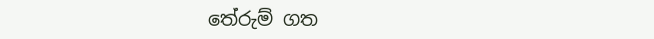තේරුම් ගත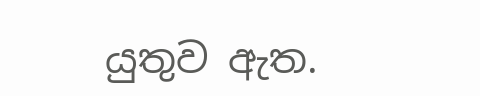යුතුව ඇත.